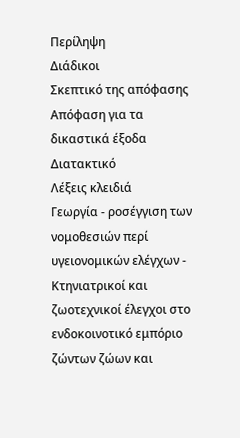Περίληψη
Διάδικοι
Σκεπτικό της απόφασης
Απόφαση για τα δικαστικά έξοδα
Διατακτικό
Λέξεις κλειδιά
Γεωργία - ροσέγγιση των νομοθεσιών περί υγειονομικών ελέγχων - Κτηνιατρικοί και ζωοτεχνικοί έλεγχοι στο ενδοκοινοτικό εμπόριο ζώντων ζώων και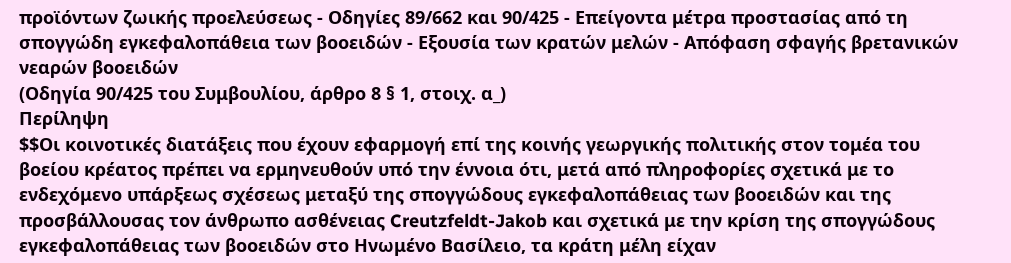προϊόντων ζωικής προελεύσεως - Οδηγίες 89/662 και 90/425 - Επείγοντα μέτρα προστασίας από τη σπογγώδη εγκεφαλοπάθεια των βοοειδών - Εξουσία των κρατών μελών - Απόφαση σφαγής βρετανικών νεαρών βοοειδών
(Οδηγία 90/425 του Συμβουλίου, άρθρο 8 § 1, στοιχ. α_)
Περίληψη
$$Οι κοινοτικές διατάξεις που έχουν εφαρμογή επί της κοινής γεωργικής πολιτικής στον τομέα του βοείου κρέατος πρέπει να ερμηνευθούν υπό την έννοια ότι, μετά από πληροφορίες σχετικά με το ενδεχόμενο υπάρξεως σχέσεως μεταξύ της σπογγώδους εγκεφαλοπάθειας των βοοειδών και της προσβάλλουσας τον άνθρωπο ασθένειας Creutzfeldt-Jakob και σχετικά με την κρίση της σπογγώδους εγκεφαλοπάθειας των βοοειδών στο Ηνωμένο Βασίλειο, τα κράτη μέλη είχαν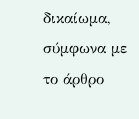δικαίωμα, σύμφωνα με το άρθρο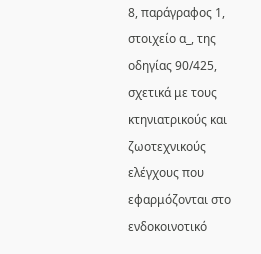8, παράγραφος 1, στοιχείο α_, της οδηγίας 90/425, σχετικά με τους κτηνιατρικούς και ζωοτεχνικούς ελέγχους που εφαρμόζονται στο ενδοκοινοτικό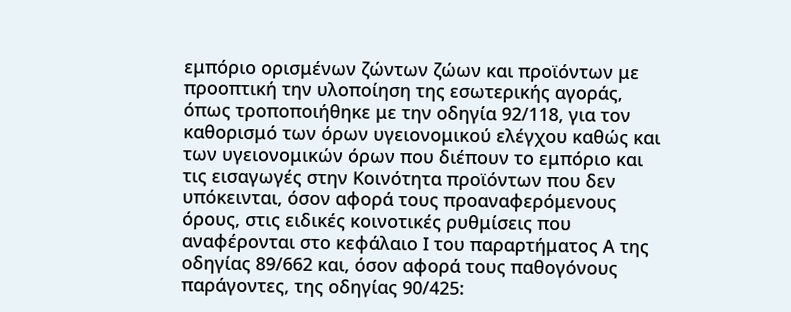εμπόριο ορισμένων ζώντων ζώων και προϊόντων με προοπτική την υλοποίηση της εσωτερικής αγοράς, όπως τροποποιήθηκε με την οδηγία 92/118, για τον καθορισμό των όρων υγειονομικού ελέγχου καθώς και των υγειονομικών όρων που διέπουν το εμπόριο και τις εισαγωγές στην Κοινότητα προϊόντων που δεν υπόκεινται, όσον αφορά τους προαναφερόμενους όρους, στις ειδικές κοινοτικές ρυθμίσεις που αναφέρονται στο κεφάλαιο Ι του παραρτήματος Α της οδηγίας 89/662 και, όσον αφορά τους παθογόνους παράγοντες, της οδηγίας 90/425: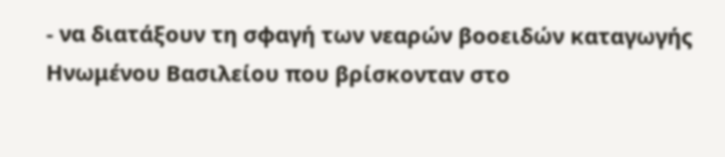- να διατάξουν τη σφαγή των νεαρών βοοειδών καταγωγής Ηνωμένου Βασιλείου που βρίσκονταν στο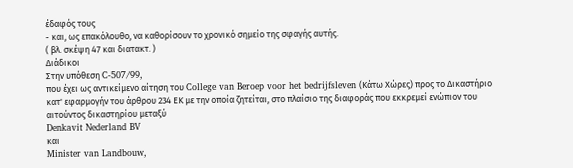έδαφός τους
- και, ως επακόλουθο, να καθορίσουν το χρονικό σημείο της σφαγής αυτής.
( βλ. σκέψη 47 και διατακτ. )
Διάδικοι
Στην υπόθεση C-507/99,
που έχει ως αντικείμενο αίτηση του College van Beroep voor het bedrijfsleven (Κάτω Χώρες) προς το Δικαστήριο κατ' εφαρμογήν του άρθρου 234 ΕΚ με την οποία ζητείται, στο πλαίσιο της διαφοράς που εκκρεμεί ενώπιον του αιτούντος δικαστηρίου μεταξύ
Denkavit Nederland BV
και
Minister van Landbouw,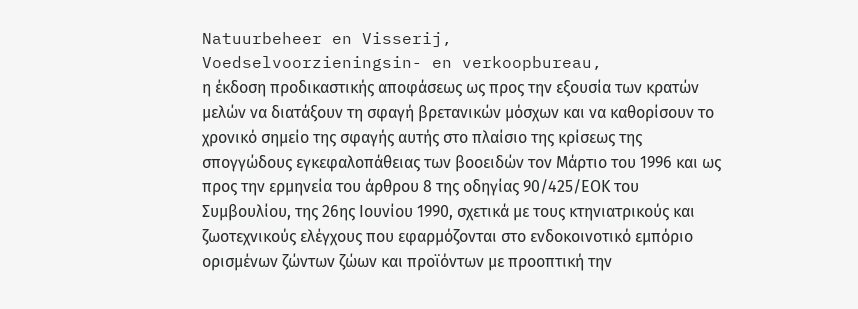Natuurbeheer en Visserij,
Voedselvoorzieningsin- en verkoopbureau,
η έκδοση προδικαστικής αποφάσεως ως προς την εξουσία των κρατών μελών να διατάξουν τη σφαγή βρετανικών μόσχων και να καθορίσουν το χρονικό σημείο της σφαγής αυτής στο πλαίσιο της κρίσεως της σπογγώδους εγκεφαλοπάθειας των βοοειδών τον Μάρτιο του 1996 και ως προς την ερμηνεία του άρθρου 8 της οδηγίας 90/425/ΕΟΚ του Συμβουλίου, της 26ης Ιουνίου 1990, σχετικά με τους κτηνιατρικούς και ζωοτεχνικούς ελέγχους που εφαρμόζονται στο ενδοκοινοτικό εμπόριο ορισμένων ζώντων ζώων και προϊόντων με προοπτική την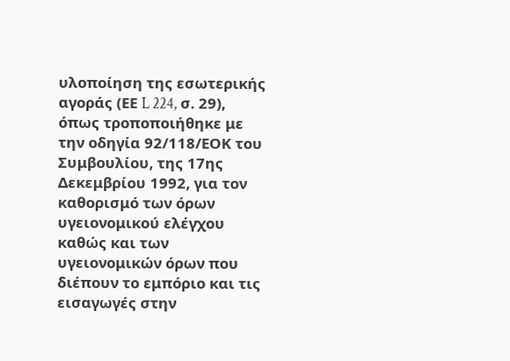υλοποίηση της εσωτερικής αγοράς (ΕΕ L 224, σ. 29), όπως τροποποιήθηκε με την οδηγία 92/118/ΕΟΚ του Συμβουλίου, της 17ης Δεκεμβρίου 1992, για τον καθορισμό των όρων υγειονομικού ελέγχου καθώς και των υγειονομικών όρων που διέπουν το εμπόριο και τις εισαγωγές στην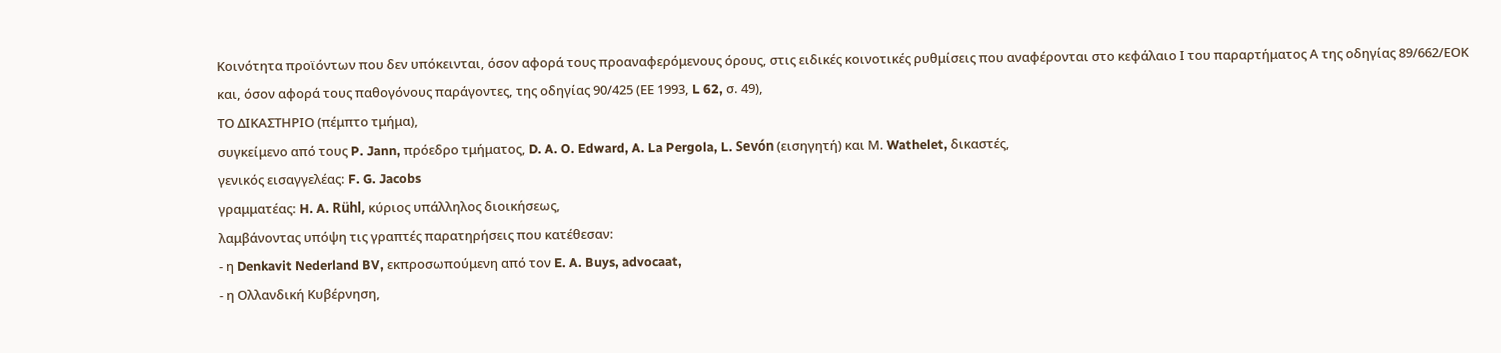Κοινότητα προϊόντων που δεν υπόκεινται, όσον αφορά τους προαναφερόμενους όρους, στις ειδικές κοινοτικές ρυθμίσεις που αναφέρονται στο κεφάλαιο Ι του παραρτήματος Α της οδηγίας 89/662/ΕΟΚ και, όσον αφορά τους παθογόνους παράγοντες, της οδηγίας 90/425 (ΕΕ 1993, L 62, σ. 49),
ΤΟ ΔΙΚΑΣΤΗΡΙΟ (πέμπτο τμήμα),
συγκείμενο από τους P. Jann, πρόεδρο τμήματος, D. A. O. Edward, A. La Pergola, L. Sevón (εισηγητή) και Μ. Wathelet, δικαστές,
γενικός εισαγγελέας: F. G. Jacobs
γραμματέας: H. A. Rühl, κύριος υπάλληλος διοικήσεως,
λαμβάνοντας υπόψη τις γραπτές παρατηρήσεις που κατέθεσαν:
- η Denkavit Nederland BV, εκπροσωπούμενη από τον E. A. Buys, advocaat,
- η Ολλανδική Κυβέρνηση,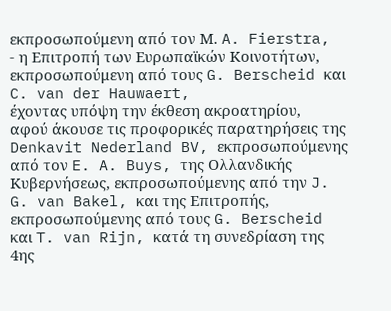εκπροσωπούμενη από τον Μ. A. Fierstra,
- η Επιτροπή των Ευρωπαϊκών Κοινοτήτων, εκπροσωπούμενη από τους G. Berscheid και C. van der Hauwaert,
έχοντας υπόψη την έκθεση ακροατηρίου,
αφού άκουσε τις προφορικές παρατηρήσεις της Denkavit Nederland BV, εκπροσωπούμενης από τον E. A. Buys, της Ολλανδικής Κυβερνήσεως, εκπροσωπούμενης από την J. G. van Bakel, και της Επιτροπής, εκπροσωπούμενης από τους G. Berscheid και T. van Rijn, κατά τη συνεδρίαση της 4ης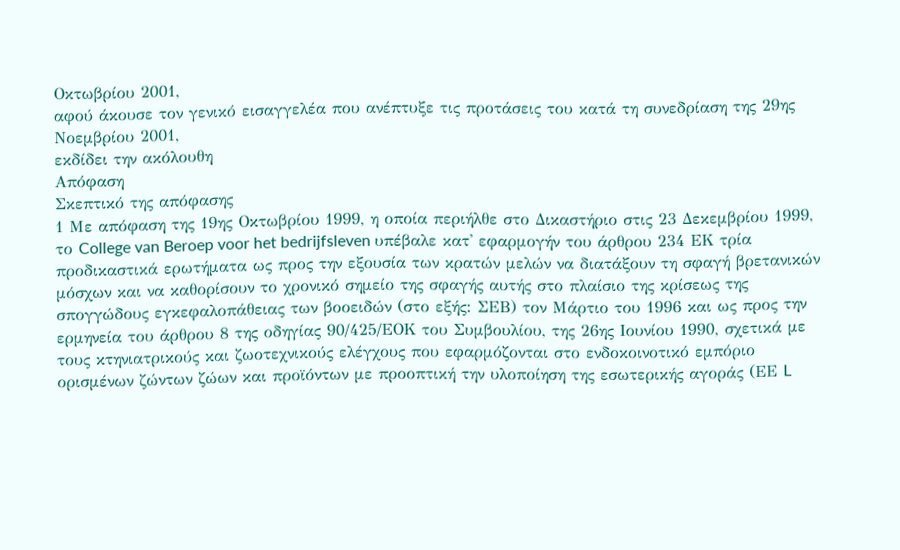Οκτωβρίου 2001,
αφού άκουσε τον γενικό εισαγγελέα που ανέπτυξε τις προτάσεις του κατά τη συνεδρίαση της 29ης Νοεμβρίου 2001,
εκδίδει την ακόλουθη
Απόφαση
Σκεπτικό της απόφασης
1 Με απόφαση της 19ης Οκτωβρίου 1999, η οποία περιήλθε στο Δικαστήριο στις 23 Δεκεμβρίου 1999, το College van Beroep voor het bedrijfsleven υπέβαλε κατ' εφαρμογήν του άρθρου 234 ΕΚ τρία προδικαστικά ερωτήματα ως προς την εξουσία των κρατών μελών να διατάξουν τη σφαγή βρετανικών μόσχων και να καθορίσουν το χρονικό σημείο της σφαγής αυτής στο πλαίσιο της κρίσεως της σπογγώδους εγκεφαλοπάθειας των βοοειδών (στο εξής: ΣΕΒ) τον Μάρτιο του 1996 και ως προς την ερμηνεία του άρθρου 8 της οδηγίας 90/425/ΕΟΚ του Συμβουλίου, της 26ης Ιουνίου 1990, σχετικά με τους κτηνιατρικούς και ζωοτεχνικούς ελέγχους που εφαρμόζονται στο ενδοκοινοτικό εμπόριο ορισμένων ζώντων ζώων και προϊόντων με προοπτική την υλοποίηση της εσωτερικής αγοράς (ΕΕ L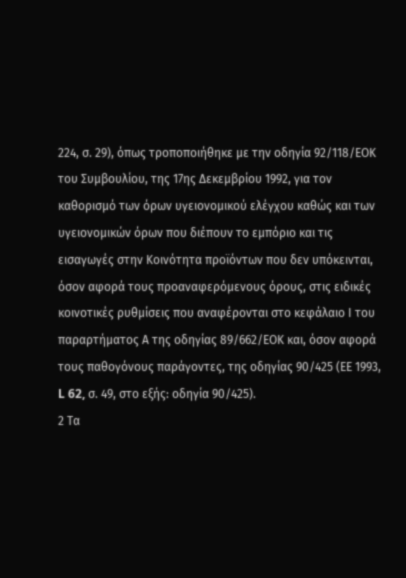224, σ. 29), όπως τροποποιήθηκε με την οδηγία 92/118/ΕΟΚ του Συμβουλίου, της 17ης Δεκεμβρίου 1992, για τον καθορισμό των όρων υγειονομικού ελέγχου καθώς και των υγειονομικών όρων που διέπουν το εμπόριο και τις εισαγωγές στην Κοινότητα προϊόντων που δεν υπόκεινται, όσον αφορά τους προαναφερόμενους όρους, στις ειδικές κοινοτικές ρυθμίσεις που αναφέρονται στο κεφάλαιο Ι του παραρτήματος Α της οδηγίας 89/662/ΕΟΚ και, όσον αφορά τους παθογόνους παράγοντες, της οδηγίας 90/425 (ΕΕ 1993, L 62, σ. 49, στο εξής: οδηγία 90/425).
2 Τα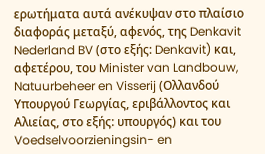ερωτήματα αυτά ανέκυψαν στο πλαίσιο διαφοράς μεταξύ, αφενός, της Denkavit Nederland BV (στο εξής: Denkavit) και, αφετέρου, του Minister van Landbouw, Natuurbeheer en Visserij (Ολλανδού Υπουργού Γεωργίας, εριβάλλοντος και Αλιείας, στο εξής: υπουργός) και του Voedselvoorzieningsin- en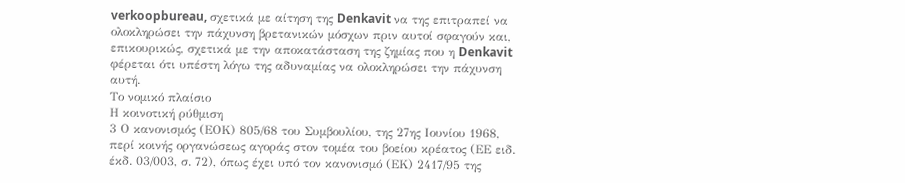verkoopbureau, σχετικά με αίτηση της Denkavit να της επιτραπεί να ολοκληρώσει την πάχυνση βρετανικών μόσχων πριν αυτοί σφαγούν και, επικουρικώς, σχετικά με την αποκατάσταση της ζημίας που η Denkavit φέρεται ότι υπέστη λόγω της αδυναμίας να ολοκληρώσει την πάχυνση αυτή.
Το νομικό πλαίσιο
Η κοινοτική ρύθμιση
3 Ο κανονισμός (ΕΟΚ) 805/68 του Συμβουλίου, της 27ης Ιουνίου 1968, περί κοινής οργανώσεως αγοράς στον τομέα του βοείου κρέατος (ΕΕ ειδ. έκδ. 03/003, σ. 72), όπως έχει υπό τον κανονισμό (ΕΚ) 2417/95 της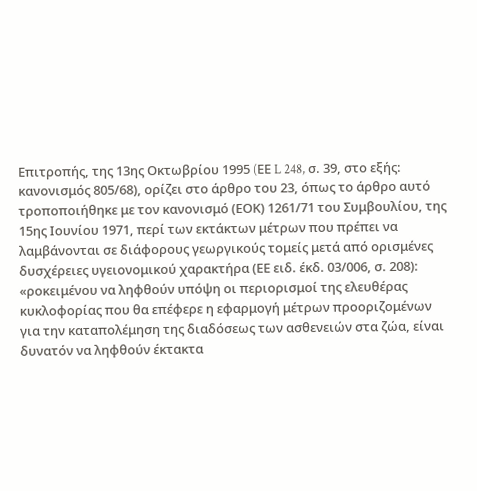Επιτροπής, της 13ης Οκτωβρίου 1995 (EΕ L 248, σ. 39, στο εξής: κανονισμός 805/68), ορίζει στο άρθρο του 23, όπως το άρθρο αυτό τροποποιήθηκε με τον κανονισμό (ΕΟΚ) 1261/71 του Συμβουλίου, της 15ης Ιουνίου 1971, περί των εκτάκτων μέτρων που πρέπει να λαμβάνονται σε διάφορους γεωργικούς τομείς μετά από ορισμένες δυσχέρειες υγειονομικού χαρακτήρα (ΕΕ ειδ. έκδ. 03/006, σ. 208):
«ροκειμένου να ληφθούν υπόψη οι περιορισμοί της ελευθέρας κυκλοφορίας που θα επέφερε η εφαρμογή μέτρων προοριζομένων για την καταπολέμηση της διαδόσεως των ασθενειών στα ζώα, είναι δυνατόν να ληφθούν έκτακτα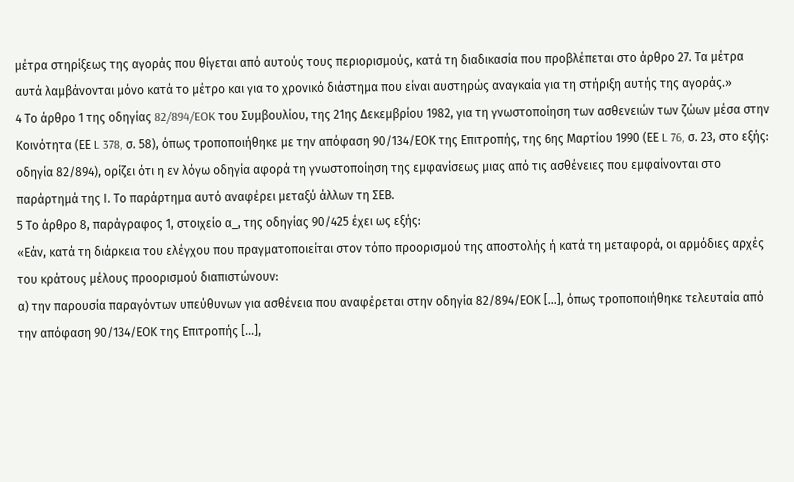μέτρα στηρίξεως της αγοράς που θίγεται από αυτούς τους περιορισμούς, κατά τη διαδικασία που προβλέπεται στο άρθρο 27. Τα μέτρα αυτά λαμβάνονται μόνο κατά το μέτρο και για το χρονικό διάστημα που είναι αυστηρώς αναγκαία για τη στήριξη αυτής της αγοράς.»
4 Το άρθρο 1 της οδηγίας 82/894/EOK του Συμβουλίου, της 21ης Δεκεμβρίου 1982, για τη γνωστοποίηση των ασθενειών των ζώων μέσα στην Κοινότητα (ΕΕ L 378, σ. 58), όπως τροποποιήθηκε με την απόφαση 90/134/ΕΟΚ της Επιτροπής, της 6ης Μαρτίου 1990 (ΕΕ L 76, σ. 23, στο εξής: οδηγία 82/894), ορίζει ότι η εν λόγω οδηγία αφορά τη γνωστοποίηση της εμφανίσεως μιας από τις ασθένειες που εμφαίνονται στο παράρτημά της Ι. Το παράρτημα αυτό αναφέρει μεταξύ άλλων τη ΣΕΒ.
5 Το άρθρο 8, παράγραφος 1, στοιχείο α_, της οδηγίας 90/425 έχει ως εξής:
«Εάν, κατά τη διάρκεια του ελέγχου που πραγματοποιείται στον τόπο προορισμού της αποστολής ή κατά τη μεταφορά, οι αρμόδιες αρχές του κράτους μέλους προορισμού διαπιστώνουν:
α) την παρουσία παραγόντων υπεύθυνων για ασθένεια που αναφέρεται στην οδηγία 82/894/ΕΟΚ [...], όπως τροποποιήθηκε τελευταία από την απόφαση 90/134/ΕΟΚ της Επιτροπής [...],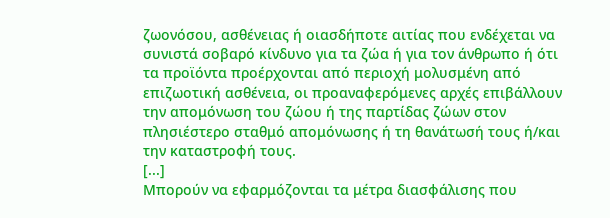ζωονόσου, ασθένειας ή οιασδήποτε αιτίας που ενδέχεται να συνιστά σοβαρό κίνδυνο για τα ζώα ή για τον άνθρωπο ή ότι τα προϊόντα προέρχονται από περιοχή μολυσμένη από επιζωοτική ασθένεια, οι προαναφερόμενες αρχές επιβάλλουν την απομόνωση του ζώου ή της παρτίδας ζώων στον πλησιέστερο σταθμό απομόνωσης ή τη θανάτωσή τους ή/και την καταστροφή τους.
[...]
Μπορούν να εφαρμόζονται τα μέτρα διασφάλισης που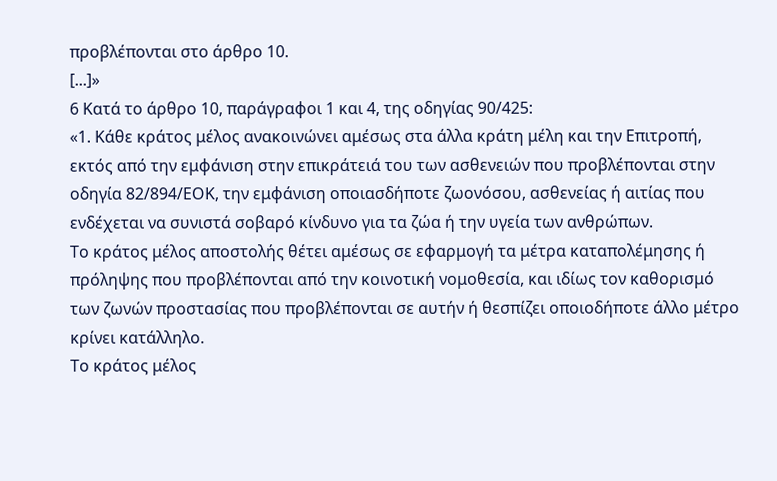προβλέπονται στο άρθρο 10.
[...]»
6 Κατά το άρθρο 10, παράγραφοι 1 και 4, της οδηγίας 90/425:
«1. Κάθε κράτος μέλος ανακοινώνει αμέσως στα άλλα κράτη μέλη και την Επιτροπή, εκτός από την εμφάνιση στην επικράτειά του των ασθενειών που προβλέπονται στην οδηγία 82/894/ΕΟΚ, την εμφάνιση οποιασδήποτε ζωονόσου, ασθενείας ή αιτίας που ενδέχεται να συνιστά σοβαρό κίνδυνο για τα ζώα ή την υγεία των ανθρώπων.
Το κράτος μέλος αποστολής θέτει αμέσως σε εφαρμογή τα μέτρα καταπολέμησης ή πρόληψης που προβλέπονται από την κοινοτική νομοθεσία, και ιδίως τον καθορισμό των ζωνών προστασίας που προβλέπονται σε αυτήν ή θεσπίζει οποιοδήποτε άλλο μέτρο κρίνει κατάλληλο.
Το κράτος μέλος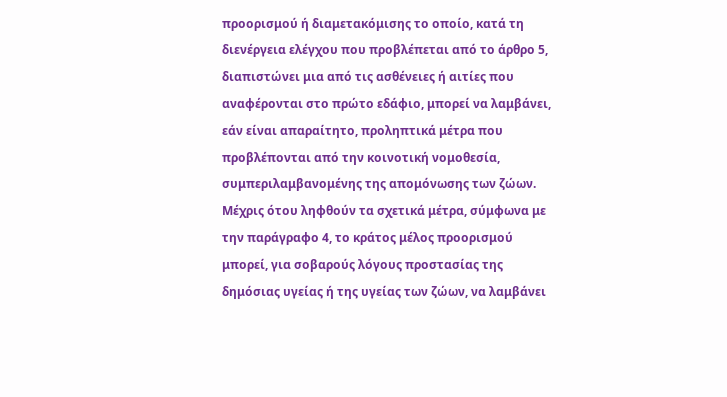προορισμού ή διαμετακόμισης το οποίο, κατά τη διενέργεια ελέγχου που προβλέπεται από το άρθρο 5, διαπιστώνει μια από τις ασθένειες ή αιτίες που αναφέρονται στο πρώτο εδάφιο, μπορεί να λαμβάνει, εάν είναι απαραίτητο, προληπτικά μέτρα που προβλέπονται από την κοινοτική νομοθεσία, συμπεριλαμβανομένης της απομόνωσης των ζώων.
Μέχρις ότου ληφθούν τα σχετικά μέτρα, σύμφωνα με την παράγραφο 4, το κράτος μέλος προορισμού μπορεί, για σοβαρούς λόγους προστασίας της δημόσιας υγείας ή της υγείας των ζώων, να λαμβάνει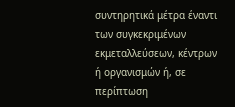συντηρητικά μέτρα έναντι των συγκεκριμένων εκμεταλλεύσεων, κέντρων ή οργανισμών ή, σε περίπτωση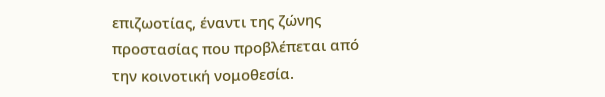επιζωοτίας, έναντι της ζώνης προστασίας που προβλέπεται από την κοινοτική νομοθεσία.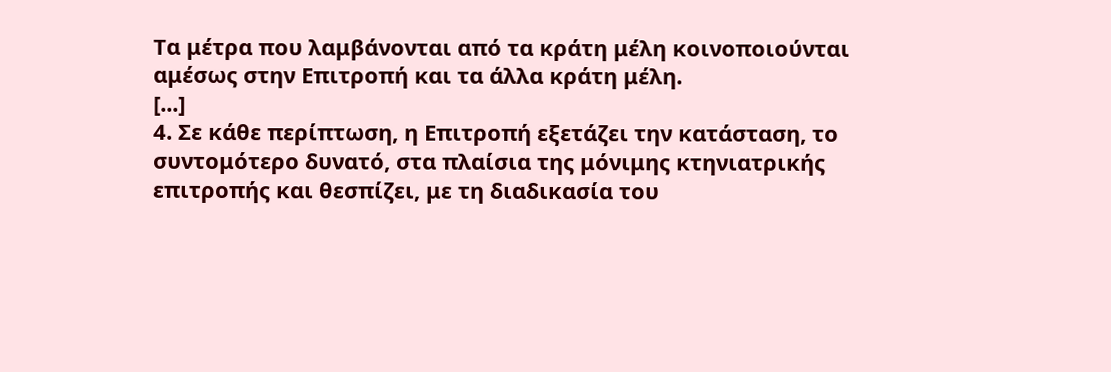Τα μέτρα που λαμβάνονται από τα κράτη μέλη κοινοποιούνται αμέσως στην Επιτροπή και τα άλλα κράτη μέλη.
[...]
4. Σε κάθε περίπτωση, η Επιτροπή εξετάζει την κατάσταση, το συντομότερο δυνατό, στα πλαίσια της μόνιμης κτηνιατρικής επιτροπής και θεσπίζει, με τη διαδικασία του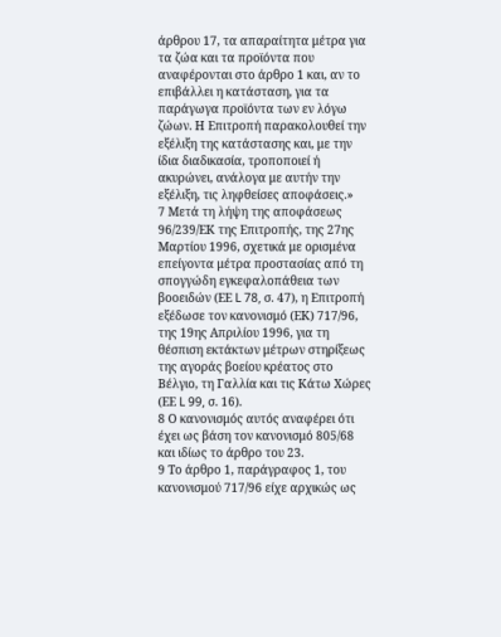άρθρου 17, τα απαραίτητα μέτρα για τα ζώα και τα προϊόντα που αναφέρονται στο άρθρο 1 και, αν το επιβάλλει η κατάσταση, για τα παράγωγα προϊόντα των εν λόγω ζώων. Η Επιτροπή παρακολουθεί την εξέλιξη της κατάστασης και, με την ίδια διαδικασία, τροποποιεί ή ακυρώνει, ανάλογα με αυτήν την εξέλιξη, τις ληφθείσες αποφάσεις.»
7 Μετά τη λήψη της αποφάσεως 96/239/ΕΚ της Επιτροπής, της 27ης Μαρτίου 1996, σχετικά με ορισμένα επείγοντα μέτρα προστασίας από τη σπογγώδη εγκεφαλοπάθεια των βοοειδών (ΕΕ L 78, σ. 47), η Επιτροπή εξέδωσε τον κανονισμό (ΕΚ) 717/96, της 19ης Απριλίου 1996, για τη θέσπιση εκτάκτων μέτρων στηρίξεως της αγοράς βοείου κρέατος στο Βέλγιο, τη Γαλλία και τις Κάτω Χώρες (ΕΕ L 99, σ. 16).
8 Ο κανονισμός αυτός αναφέρει ότι έχει ως βάση τον κανονισμό 805/68 και ιδίως το άρθρο του 23.
9 Το άρθρο 1, παράγραφος 1, του κανονισμού 717/96 είχε αρχικώς ως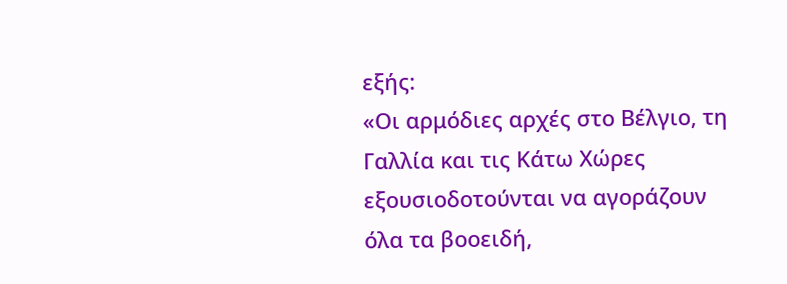εξής:
«Οι αρμόδιες αρχές στο Βέλγιο, τη Γαλλία και τις Κάτω Χώρες εξουσιοδοτούνται να αγοράζουν όλα τα βοοειδή,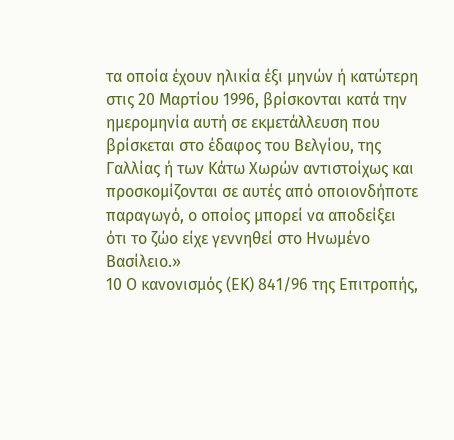τα οποία έχουν ηλικία έξι μηνών ή κατώτερη στις 20 Μαρτίου 1996, βρίσκονται κατά την ημερομηνία αυτή σε εκμετάλλευση που βρίσκεται στο έδαφος του Βελγίου, της Γαλλίας ή των Κάτω Χωρών αντιστοίχως και προσκομίζονται σε αυτές από οποιονδήποτε παραγωγό, ο οποίος μπορεί να αποδείξει ότι το ζώο είχε γεννηθεί στο Ηνωμένο Βασίλειο.»
10 Ο κανονισμός (ΕΚ) 841/96 της Επιτροπής,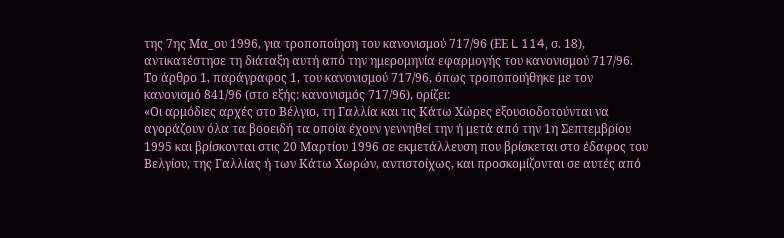της 7ης Μα_ου 1996, για τροποποίηση του κανονισμού 717/96 (ΕΕ L 114, σ. 18), αντικατέστησε τη διάταξη αυτή από την ημερομηνία εφαρμογής του κανονισμού 717/96. Το άρθρο 1, παράγραφος 1, του κανονισμού 717/96, όπως τροποποιήθηκε με τον κανονισμό 841/96 (στο εξής: κανονισμός 717/96), ορίζει:
«Οι αρμόδιες αρχές στο Βέλγιο, τη Γαλλία και τις Κάτω Χώρες εξουσιοδοτούνται να αγοράζουν όλα τα βοοειδή τα οποία έχουν γεννηθεί την ή μετά από την 1η Σεπτεμβρίου 1995 και βρίσκονται στις 20 Μαρτίου 1996 σε εκμετάλλευση που βρίσκεται στο έδαφος του Βελγίου, της Γαλλίας ή των Κάτω Χωρών, αντιστοίχως, και προσκομίζονται σε αυτές από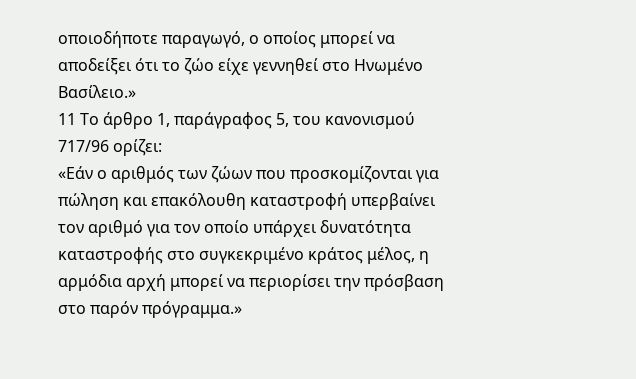οποιοδήποτε παραγωγό, ο οποίος μπορεί να αποδείξει ότι το ζώο είχε γεννηθεί στο Ηνωμένο Βασίλειο.»
11 Το άρθρο 1, παράγραφος 5, του κανονισμού 717/96 ορίζει:
«Εάν ο αριθμός των ζώων που προσκομίζονται για πώληση και επακόλουθη καταστροφή υπερβαίνει τον αριθμό για τον οποίο υπάρχει δυνατότητα καταστροφής στο συγκεκριμένο κράτος μέλος, η αρμόδια αρχή μπορεί να περιορίσει την πρόσβαση στο παρόν πρόγραμμα.»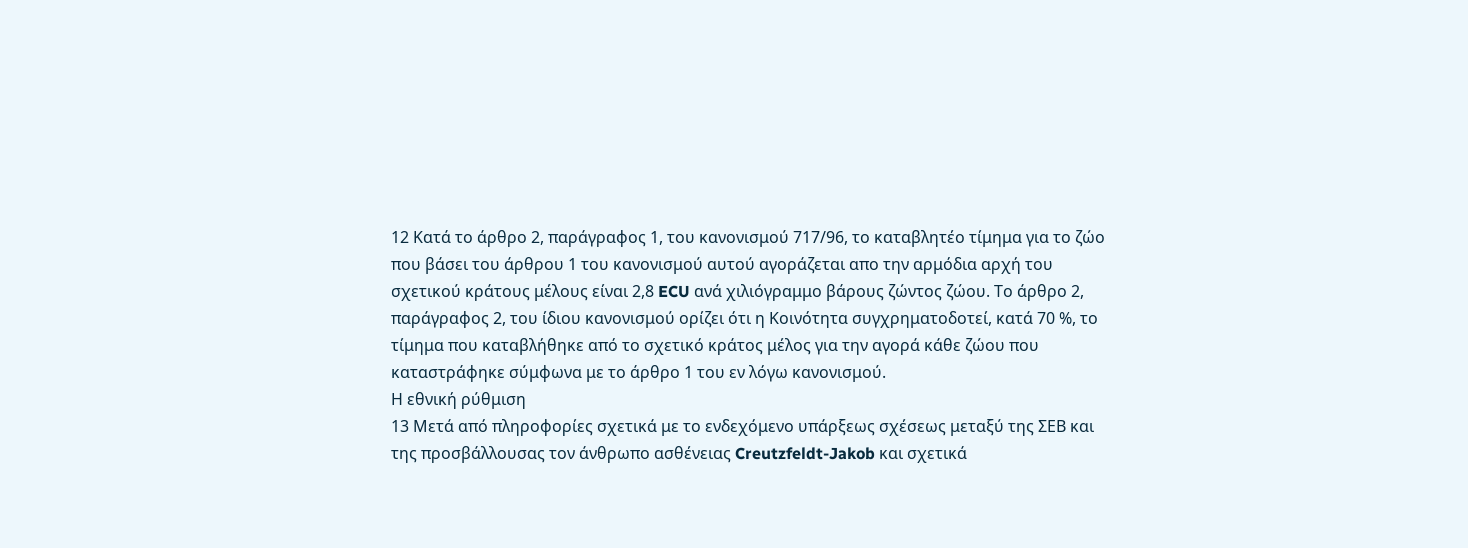12 Κατά το άρθρο 2, παράγραφος 1, του κανονισμού 717/96, το καταβλητέο τίμημα για το ζώο που βάσει του άρθρου 1 του κανονισμού αυτού αγοράζεται απο την αρμόδια αρχή του σχετικού κράτους μέλους είναι 2,8 ECU ανά χιλιόγραμμο βάρους ζώντος ζώου. Το άρθρο 2, παράγραφος 2, του ίδιου κανονισμού ορίζει ότι η Κοινότητα συγχρηματοδοτεί, κατά 70 %, το τίμημα που καταβλήθηκε από το σχετικό κράτος μέλος για την αγορά κάθε ζώου που καταστράφηκε σύμφωνα με το άρθρο 1 του εν λόγω κανονισμού.
Η εθνική ρύθμιση
13 Μετά από πληροφορίες σχετικά με το ενδεχόμενο υπάρξεως σχέσεως μεταξύ της ΣΕΒ και της προσβάλλουσας τον άνθρωπο ασθένειας Creutzfeldt-Jakob και σχετικά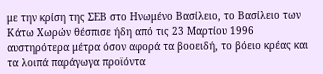με την κρίση της ΣΕΒ στο Ηνωμένο Βασίλειο, το Βασίλειο των Κάτω Χωρών θέσπισε ήδη από τις 23 Μαρτίου 1996 αυστηρότερα μέτρα όσον αφορά τα βοοειδή, το βόειο κρέας και τα λοιπά παράγωγα προϊόντα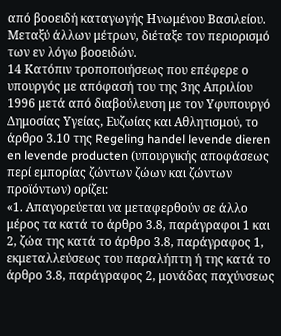από βοοειδή καταγωγής Ηνωμένου Βασιλείου. Μεταξύ άλλων μέτρων, διέταξε τον περιορισμό των εν λόγω βοοειδών.
14 Κατόπιν τροποποιήσεως που επέφερε ο υπουργός με απόφασή του της 3ης Απριλίου 1996 μετά από διαβούλευση με τον Υφυπουργό Δημοσίας Υγείας, Ευζωίας και Αθλητισμού, το άρθρο 3.10 της Regeling handel levende dieren en levende producten (υπουργικής αποφάσεως περί εμπορίας ζώντων ζώων και ζώντων προϊόντων) ορίζει:
«1. Απαγορεύεται να μεταφερθούν σε άλλο μέρος τα κατά το άρθρο 3.8, παράγραφοι 1 και 2, ζώα της κατά το άρθρο 3.8, παράγραφος 1, εκμεταλλεύσεως του παραλήπτη ή της κατά το άρθρο 3.8, παράγραφος 2, μονάδας παχύνσεως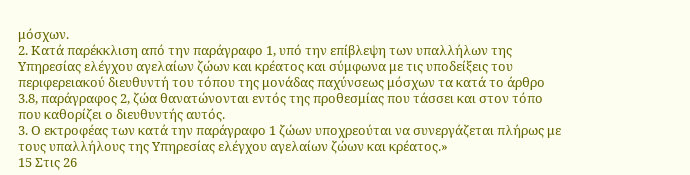μόσχων.
2. Κατά παρέκκλιση από την παράγραφο 1, υπό την επίβλεψη των υπαλλήλων της Υπηρεσίας ελέγχου αγελαίων ζώων και κρέατος και σύμφωνα με τις υποδείξεις του περιφερειακού διευθυντή του τόπου της μονάδας παχύνσεως μόσχων τα κατά το άρθρο 3.8, παράγραφος 2, ζώα θανατώνονται εντός της προθεσμίας που τάσσει και στον τόπο που καθορίζει ο διευθυντής αυτός.
3. Ο εκτροφέας των κατά την παράγραφο 1 ζώων υποχρεούται να συνεργάζεται πλήρως με τους υπαλλήλους της Υπηρεσίας ελέγχου αγελαίων ζώων και κρέατος.»
15 Στις 26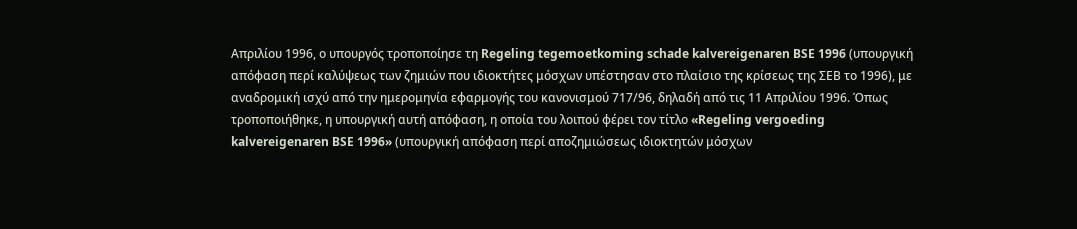Απριλίου 1996, ο υπουργός τροποποίησε τη Regeling tegemoetkoming schade kalvereigenaren BSE 1996 (υπουργική απόφαση περί καλύψεως των ζημιών που ιδιοκτήτες μόσχων υπέστησαν στο πλαίσιο της κρίσεως της ΣΕΒ το 1996), με αναδρομική ισχύ από την ημερομηνία εφαρμογής του κανονισμού 717/96, δηλαδή από τις 11 Απριλίου 1996. Όπως τροποποιήθηκε, η υπουργική αυτή απόφαση, η οποία του λοιπού φέρει τον τίτλο «Regeling vergoeding kalvereigenaren BSE 1996» (υπουργική απόφαση περί αποζημιώσεως ιδιοκτητών μόσχων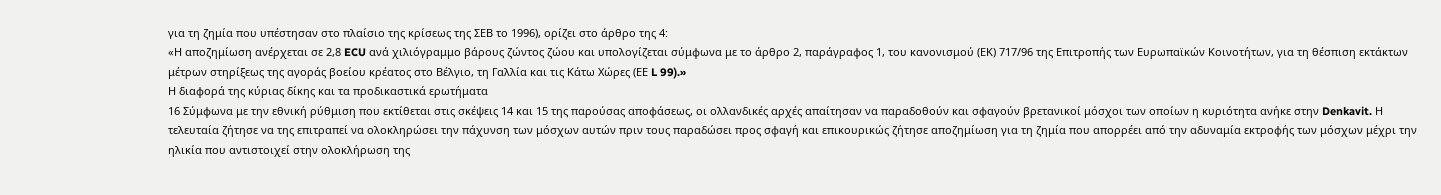για τη ζημία που υπέστησαν στο πλαίσιο της κρίσεως της ΣΕΒ το 1996), ορίζει στο άρθρο της 4:
«Η αποζημίωση ανέρχεται σε 2,8 ECU ανά χιλιόγραμμο βάρους ζώντος ζώου και υπολογίζεται σύμφωνα με το άρθρο 2, παράγραφος 1, του κανονισμού (ΕΚ) 717/96 της Επιτροπής των Ευρωπαϊκών Κοινοτήτων, για τη θέσπιση εκτάκτων μέτρων στηρίξεως της αγοράς βοείου κρέατος στο Βέλγιο, τη Γαλλία και τις Κάτω Χώρες (ΕΕ L 99).»
Η διαφορά της κύριας δίκης και τα προδικαστικά ερωτήματα
16 Σύμφωνα με την εθνική ρύθμιση που εκτίθεται στις σκέψεις 14 και 15 της παρούσας αποφάσεως, οι ολλανδικές αρχές απαίτησαν να παραδοθούν και σφαγούν βρετανικοί μόσχοι των οποίων η κυριότητα ανήκε στην Denkavit. Η τελευταία ζήτησε να της επιτραπεί να ολοκληρώσει την πάχυνση των μόσχων αυτών πριν τους παραδώσει προς σφαγή και επικουρικώς ζήτησε αποζημίωση για τη ζημία που απορρέει από την αδυναμία εκτροφής των μόσχων μέχρι την ηλικία που αντιστοιχεί στην ολοκλήρωση της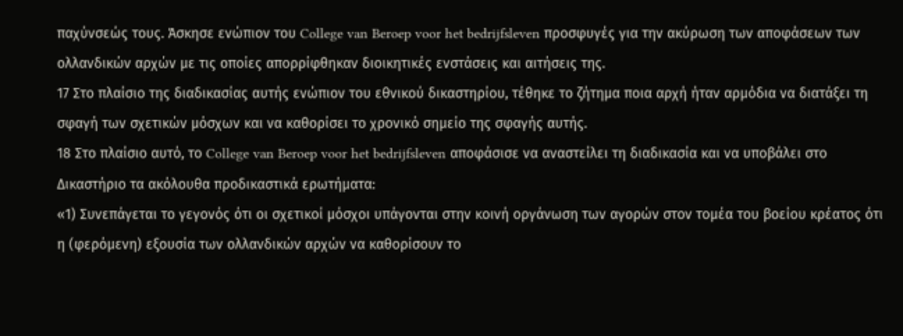παχύνσεώς τους. Άσκησε ενώπιον του College van Beroep voor het bedrijfsleven προσφυγές για την ακύρωση των αποφάσεων των ολλανδικών αρχών με τις οποίες απορρίφθηκαν διοικητικές ενστάσεις και αιτήσεις της.
17 Στο πλαίσιο της διαδικασίας αυτής ενώπιον του εθνικού δικαστηρίου, τέθηκε το ζήτημα ποια αρχή ήταν αρμόδια να διατάξει τη σφαγή των σχετικών μόσχων και να καθορίσει το χρονικό σημείο της σφαγής αυτής.
18 Στο πλαίσιο αυτό, το College van Beroep voor het bedrijfsleven αποφάσισε να αναστείλει τη διαδικασία και να υποβάλει στο Δικαστήριο τα ακόλουθα προδικαστικά ερωτήματα:
«1) Συνεπάγεται το γεγονός ότι οι σχετικοί μόσχοι υπάγονται στην κοινή οργάνωση των αγορών στον τομέα του βοείου κρέατος ότι η (φερόμενη) εξουσία των ολλανδικών αρχών να καθορίσουν το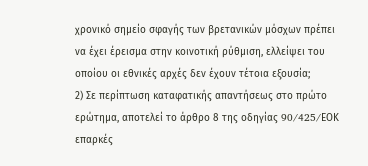χρονικό σημείο σφαγής των βρετανικών μόσχων πρέπει να έχει έρεισμα στην κοινοτική ρύθμιση, ελλείψει του οποίου οι εθνικές αρχές δεν έχουν τέτοια εξουσία;
2) Σε περίπτωση καταφατικής απαντήσεως στο πρώτο ερώτημα, αποτελεί το άρθρο 8 της οδηγίας 90/425/EΟΚ επαρκές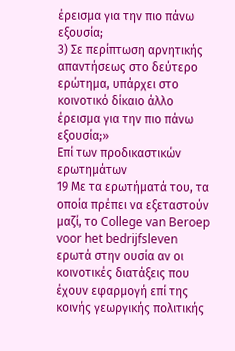έρεισμα για την πιο πάνω εξουσία;
3) Σε περίπτωση αρνητικής απαντήσεως στο δεύτερο ερώτημα, υπάρχει στο κοινοτικό δίκαιο άλλο έρεισμα για την πιο πάνω εξουσία;»
Επί των προδικαστικών ερωτημάτων
19 Με τα ερωτήματά του, τα οποία πρέπει να εξεταστούν μαζί, το College van Beroep voor het bedrijfsleven ερωτά στην ουσία αν οι κοινοτικές διατάξεις που έχουν εφαρμογή επί της κοινής γεωργικής πολιτικής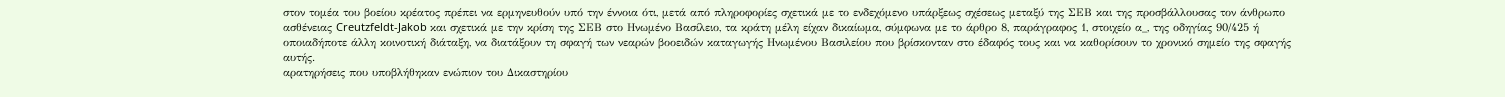στον τομέα του βοείου κρέατος πρέπει να ερμηνευθούν υπό την έννοια ότι, μετά από πληροφορίες σχετικά με το ενδεχόμενο υπάρξεως σχέσεως μεταξύ της ΣΕΒ και της προσβάλλουσας τον άνθρωπο ασθένειας Creutzfeldt-Jakob και σχετικά με την κρίση της ΣΕΒ στο Ηνωμένο Βασίλειο, τα κράτη μέλη είχαν δικαίωμα, σύμφωνα με το άρθρο 8, παράγραφος 1, στοιχείο α_, της οδηγίας 90/425 ή οποιαδήποτε άλλη κοινοτική διάταξη, να διατάξουν τη σφαγή των νεαρών βοοειδών καταγωγής Ηνωμένου Βασιλείου που βρίσκονταν στο έδαφός τους και να καθορίσουν το χρονικό σημείο της σφαγής αυτής.
αρατηρήσεις που υποβλήθηκαν ενώπιον του Δικαστηρίου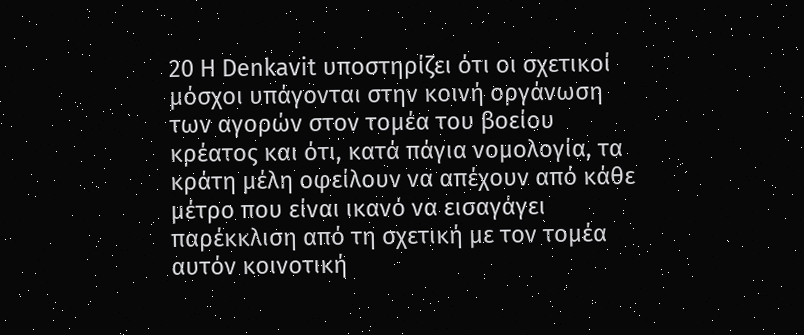20 Η Denkavit υποστηρίζει ότι οι σχετικοί μόσχοι υπάγονται στην κοινή οργάνωση των αγορών στον τομέα του βοείου κρέατος και ότι, κατά πάγια νομολογία, τα κράτη μέλη οφείλουν να απέχουν από κάθε μέτρο που είναι ικανό να εισαγάγει παρέκκλιση από τη σχετική με τον τομέα αυτόν κοινοτική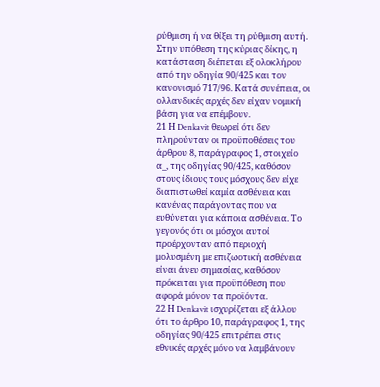ρύθμιση ή να θίξει τη ρύθμιση αυτή. Στην υπόθεση της κύριας δίκης, η κατάσταση διέπεται εξ ολοκλήρου από την οδηγία 90/425 και τον κανονισμό 717/96. Κατά συνέπεια, οι ολλανδικές αρχές δεν είχαν νομική βάση για να επέμβουν.
21 Η Denkavit θεωρεί ότι δεν πληρούνταν οι προϋποθέσεις του άρθρου 8, παράγραφος 1, στοιχείο α_, της οδηγίας 90/425, καθόσον στους ίδιους τους μόσχους δεν είχε διαπιστωθεί καμία ασθένεια και κανένας παράγοντας που να ευθύνεται για κάποια ασθένεια. Το γεγονός ότι οι μόσχοι αυτοί προέρχονταν από περιοχή μολυσμένη με επιζωοτική ασθένεια είναι άνευ σημασίας, καθόσον πρόκειται για προϋπόθεση που αφορά μόνον τα προϊόντα.
22 Η Denkavit ισχυρίζεται εξ άλλου ότι το άρθρο 10, παράγραφος 1, της οδηγίας 90/425 επιτρέπει στις εθνικές αρχές μόνο να λαμβάνουν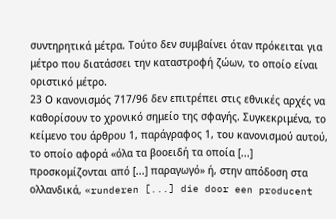συντηρητικά μέτρα. Τούτο δεν συμβαίνει όταν πρόκειται για μέτρο που διατάσσει την καταστροφή ζώων, το οποίο είναι οριστικό μέτρο.
23 Ο κανονισμός 717/96 δεν επιτρέπει στις εθνικές αρχές να καθορίσουν το χρονικό σημείο της σφαγής. Συγκεκριμένα, το κείμενο του άρθρου 1, παράγραφος 1, του κανονισμού αυτού, το οποίο αφορά «όλα τα βοοειδή τα οποία [...] προσκομίζονται από [...] παραγωγό» ή, στην απόδοση στα ολλανδικά, «runderen [...] die door een producent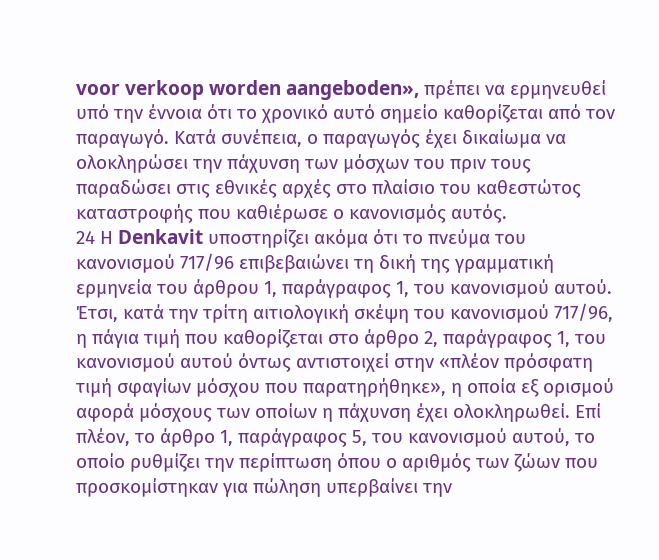voor verkoop worden aangeboden», πρέπει να ερμηνευθεί υπό την έννοια ότι το χρονικό αυτό σημείο καθορίζεται από τον παραγωγό. Κατά συνέπεια, ο παραγωγός έχει δικαίωμα να ολοκληρώσει την πάχυνση των μόσχων του πριν τους παραδώσει στις εθνικές αρχές στο πλαίσιο του καθεστώτος καταστροφής που καθιέρωσε ο κανονισμός αυτός.
24 Η Denkavit υποστηρίζει ακόμα ότι το πνεύμα του κανονισμού 717/96 επιβεβαιώνει τη δική της γραμματική ερμηνεία του άρθρου 1, παράγραφος 1, του κανονισμού αυτού. Έτσι, κατά την τρίτη αιτιολογική σκέψη του κανονισμού 717/96, η πάγια τιμή που καθορίζεται στο άρθρο 2, παράγραφος 1, του κανονισμού αυτού όντως αντιστοιχεί στην «πλέον πρόσφατη τιμή σφαγίων μόσχου που παρατηρήθηκε», η οποία εξ ορισμού αφορά μόσχους των οποίων η πάχυνση έχει ολοκληρωθεί. Επί πλέον, το άρθρο 1, παράγραφος 5, του κανονισμού αυτού, το οποίο ρυθμίζει την περίπτωση όπου ο αριθμός των ζώων που προσκομίστηκαν για πώληση υπερβαίνει την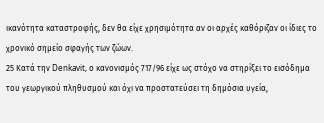ικανότητα καταστροφής, δεν θα είχε χρησιμότητα αν οι αρχές καθόριζαν οι ίδιες το χρονικό σημείο σφαγής των ζώων.
25 Κατά την Denkavit, ο κανονισμός 717/96 είχε ως στόχο να στηρίξει το εισόδημα του γεωργικού πληθυσμού και όχι να προστατεύσει τη δημόσια υγεία,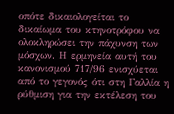οπότε δικαιολογείται το δικαίωμα του κτηνοτρόφου να ολοκληρώσει την πάχυνση των μόσχων. Η ερμηνεία αυτή του κανονισμού 717/96 ενισχύεται από το γεγονός ότι στη Γαλλία η ρύθμιση για την εκτέλεση του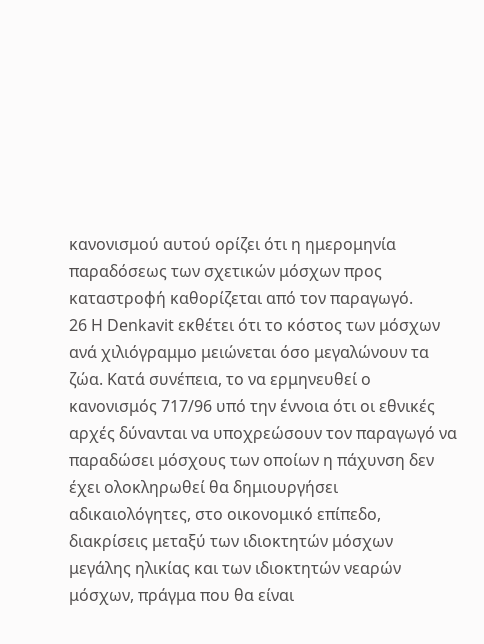κανονισμού αυτού ορίζει ότι η ημερομηνία παραδόσεως των σχετικών μόσχων προς καταστροφή καθορίζεται από τον παραγωγό.
26 Η Denkavit εκθέτει ότι το κόστος των μόσχων ανά χιλιόγραμμο μειώνεται όσο μεγαλώνουν τα ζώα. Κατά συνέπεια, το να ερμηνευθεί ο κανονισμός 717/96 υπό την έννοια ότι οι εθνικές αρχές δύνανται να υποχρεώσουν τον παραγωγό να παραδώσει μόσχους των οποίων η πάχυνση δεν έχει ολοκληρωθεί θα δημιουργήσει αδικαιολόγητες, στο οικονομικό επίπεδο, διακρίσεις μεταξύ των ιδιοκτητών μόσχων μεγάλης ηλικίας και των ιδιοκτητών νεαρών μόσχων, πράγμα που θα είναι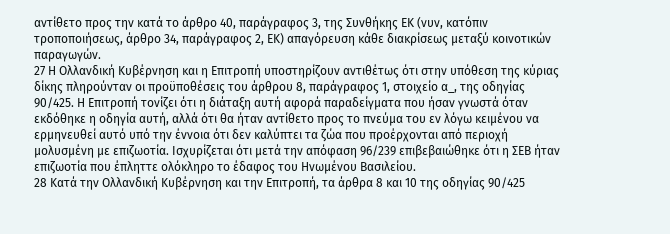αντίθετο προς την κατά το άρθρο 40, παράγραφος 3, της Συνθήκης ΕΚ (νυν, κατόπιν τροποποιήσεως, άρθρο 34, παράγραφος 2, ΕΚ) απαγόρευση κάθε διακρίσεως μεταξύ κοινοτικών παραγωγών.
27 Η Ολλανδική Κυβέρνηση και η Επιτροπή υποστηρίζουν αντιθέτως ότι στην υπόθεση της κύριας δίκης πληρούνταν οι προϋποθέσεις του άρθρου 8, παράγραφος 1, στοιχείο α_, της οδηγίας 90/425. Η Επιτροπή τονίζει ότι η διάταξη αυτή αφορά παραδείγματα που ήσαν γνωστά όταν εκδόθηκε η οδηγία αυτή, αλλά ότι θα ήταν αντίθετο προς το πνεύμα του εν λόγω κειμένου να ερμηνευθεί αυτό υπό την έννοια ότι δεν καλύπτει τα ζώα που προέρχονται από περιοχή μολυσμένη με επιζωοτία. Ισχυρίζεται ότι μετά την απόφαση 96/239 επιβεβαιώθηκε ότι η ΣΕΒ ήταν επιζωοτία που έπληττε ολόκληρο το έδαφος του Ηνωμένου Βασιλείου.
28 Κατά την Ολλανδική Κυβέρνηση και την Επιτροπή, τα άρθρα 8 και 10 της οδηγίας 90/425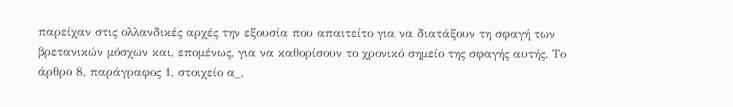παρείχαν στις ολλανδικές αρχές την εξουσία που απαιτείτο για να διατάξουν τη σφαγή των βρετανικών μόσχων και, επομένως, για να καθορίσουν το χρονικό σημείο της σφαγής αυτής. Το άρθρο 8, παράγραφος 1, στοιχείο α_,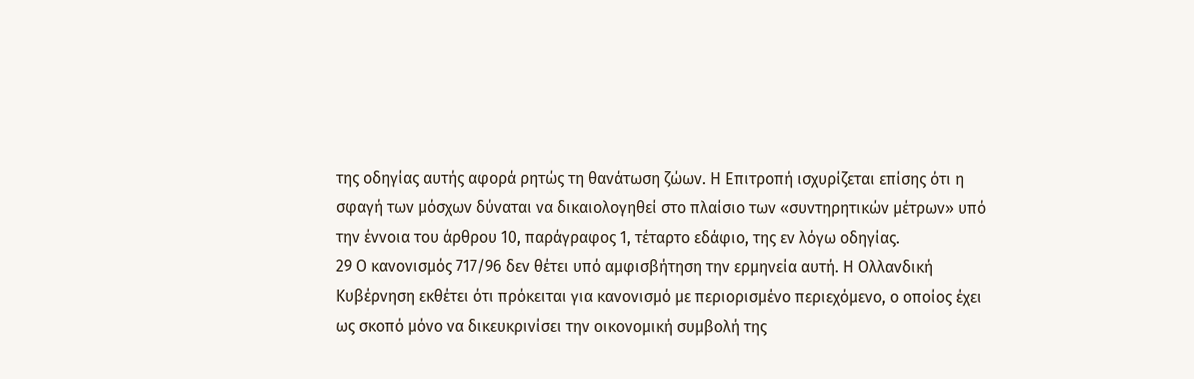της οδηγίας αυτής αφορά ρητώς τη θανάτωση ζώων. Η Επιτροπή ισχυρίζεται επίσης ότι η σφαγή των μόσχων δύναται να δικαιολογηθεί στο πλαίσιο των «συντηρητικών μέτρων» υπό την έννοια του άρθρου 10, παράγραφος 1, τέταρτο εδάφιο, της εν λόγω οδηγίας.
29 Ο κανονισμός 717/96 δεν θέτει υπό αμφισβήτηση την ερμηνεία αυτή. Η Ολλανδική Κυβέρνηση εκθέτει ότι πρόκειται για κανονισμό με περιορισμένο περιεχόμενο, ο οποίος έχει ως σκοπό μόνο να δικευκρινίσει την οικονομική συμβολή της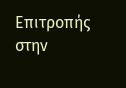Επιτροπής στην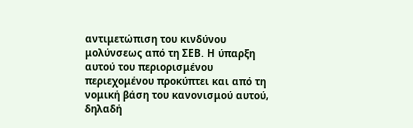αντιμετώπιση του κινδύνου μολύνσεως από τη ΣΕΒ. Η ύπαρξη αυτού του περιορισμένου περιεχομένου προκύπτει και από τη νομική βάση του κανονισμού αυτού, δηλαδή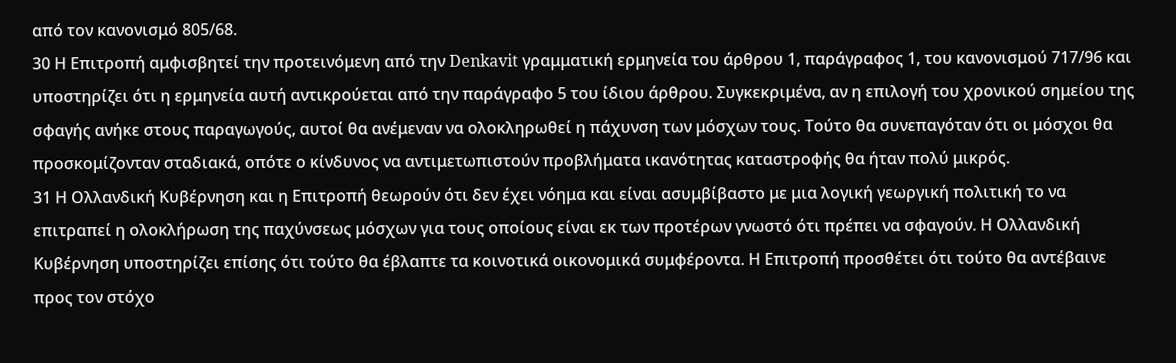από τον κανονισμό 805/68.
30 Η Επιτροπή αμφισβητεί την προτεινόμενη από την Denkavit γραμματική ερμηνεία του άρθρου 1, παράγραφος 1, του κανονισμού 717/96 και υποστηρίζει ότι η ερμηνεία αυτή αντικρούεται από την παράγραφο 5 του ίδιου άρθρου. Συγκεκριμένα, αν η επιλογή του χρονικού σημείου της σφαγής ανήκε στους παραγωγούς, αυτοί θα ανέμεναν να ολοκληρωθεί η πάχυνση των μόσχων τους. Τούτο θα συνεπαγόταν ότι οι μόσχοι θα προσκομίζονταν σταδιακά, οπότε ο κίνδυνος να αντιμετωπιστούν προβλήματα ικανότητας καταστροφής θα ήταν πολύ μικρός.
31 Η Ολλανδική Κυβέρνηση και η Επιτροπή θεωρούν ότι δεν έχει νόημα και είναι ασυμβίβαστο με μια λογική γεωργική πολιτική το να επιτραπεί η ολοκλήρωση της παχύνσεως μόσχων για τους οποίους είναι εκ των προτέρων γνωστό ότι πρέπει να σφαγούν. Η Ολλανδική Κυβέρνηση υποστηρίζει επίσης ότι τούτο θα έβλαπτε τα κοινοτικά οικονομικά συμφέροντα. Η Επιτροπή προσθέτει ότι τούτο θα αντέβαινε προς τον στόχο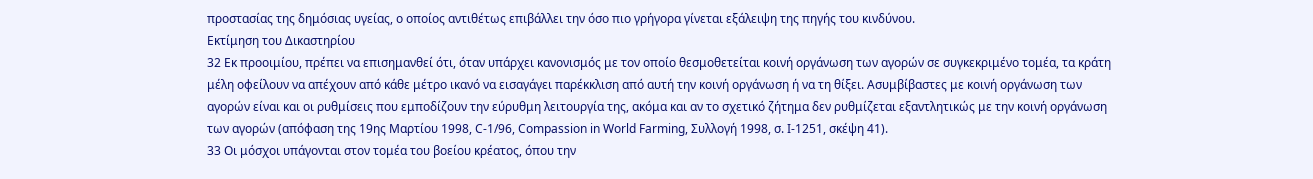προστασίας της δημόσιας υγείας, ο οποίος αντιθέτως επιβάλλει την όσο πιο γρήγορα γίνεται εξάλειψη της πηγής του κινδύνου.
Εκτίμηση του Δικαστηρίου
32 Εκ προοιμίου, πρέπει να επισημανθεί ότι, όταν υπάρχει κανονισμός με τον οποίο θεσμοθετείται κοινή οργάνωση των αγορών σε συγκεκριμένο τομέα, τα κράτη μέλη οφείλουν να απέχουν από κάθε μέτρο ικανό να εισαγάγει παρέκκλιση από αυτή την κοινή οργάνωση ή να τη θίξει. Ασυμβίβαστες με κοινή οργάνωση των αγορών είναι και οι ρυθμίσεις που εμποδίζουν την εύρυθμη λειτουργία της, ακόμα και αν το σχετικό ζήτημα δεν ρυθμίζεται εξαντλητικώς με την κοινή οργάνωση των αγορών (απόφαση της 19ης Μαρτίου 1998, C-1/96, Compassion in World Farming, Συλλογή 1998, σ. Ι-1251, σκέψη 41).
33 Οι μόσχοι υπάγονται στον τομέα του βοείου κρέατος, όπου την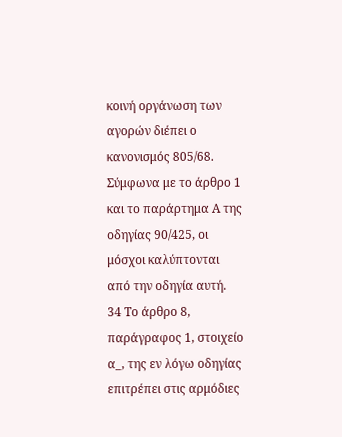κοινή οργάνωση των αγορών διέπει ο κανονισμός 805/68. Σύμφωνα με το άρθρο 1 και το παράρτημα Α της οδηγίας 90/425, οι μόσχοι καλύπτονται από την οδηγία αυτή.
34 Το άρθρο 8, παράγραφος 1, στοιχείο α_, της εν λόγω οδηγίας επιτρέπει στις αρμόδιες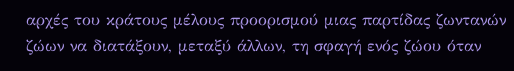αρχές του κράτους μέλους προορισμού μιας παρτίδας ζωντανών ζώων να διατάξουν, μεταξύ άλλων, τη σφαγή ενός ζώου όταν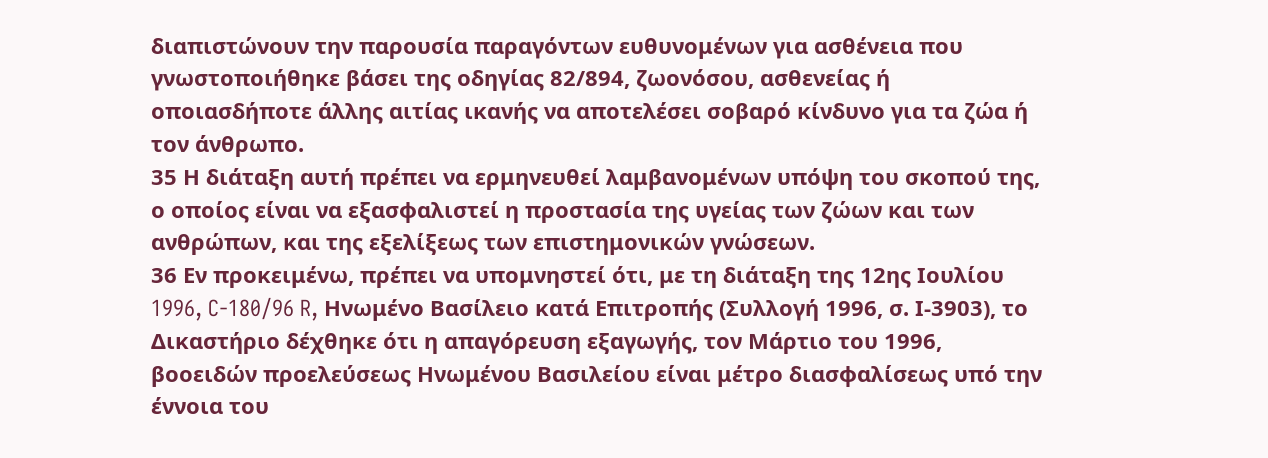διαπιστώνουν την παρουσία παραγόντων ευθυνομένων για ασθένεια που γνωστοποιήθηκε βάσει της οδηγίας 82/894, ζωονόσου, ασθενείας ή οποιασδήποτε άλλης αιτίας ικανής να αποτελέσει σοβαρό κίνδυνο για τα ζώα ή τον άνθρωπο.
35 Η διάταξη αυτή πρέπει να ερμηνευθεί λαμβανομένων υπόψη του σκοπού της, ο οποίος είναι να εξασφαλιστεί η προστασία της υγείας των ζώων και των ανθρώπων, και της εξελίξεως των επιστημονικών γνώσεων.
36 Εν προκειμένω, πρέπει να υπομνηστεί ότι, με τη διάταξη της 12ης Ιουλίου 1996, C-180/96 R, Ηνωμένο Βασίλειο κατά Επιτροπής (Συλλογή 1996, σ. Ι-3903), το Δικαστήριο δέχθηκε ότι η απαγόρευση εξαγωγής, τον Μάρτιο του 1996, βοοειδών προελεύσεως Ηνωμένου Βασιλείου είναι μέτρο διασφαλίσεως υπό την έννοια του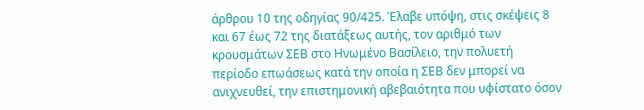άρθρου 10 της οδηγίας 90/425. Έλαβε υπόψη, στις σκέψεις 8 και 67 έως 72 της διατάξεως αυτής, τον αριθμό των κρουσμάτων ΣΕΒ στο Ηνωμένο Βασίλειο, την πολυετή περίοδο επωάσεως κατά την οποία η ΣΕΒ δεν μπορεί να ανιχνευθεί, την επιστημονική αβεβαιότητα που υφίστατο όσον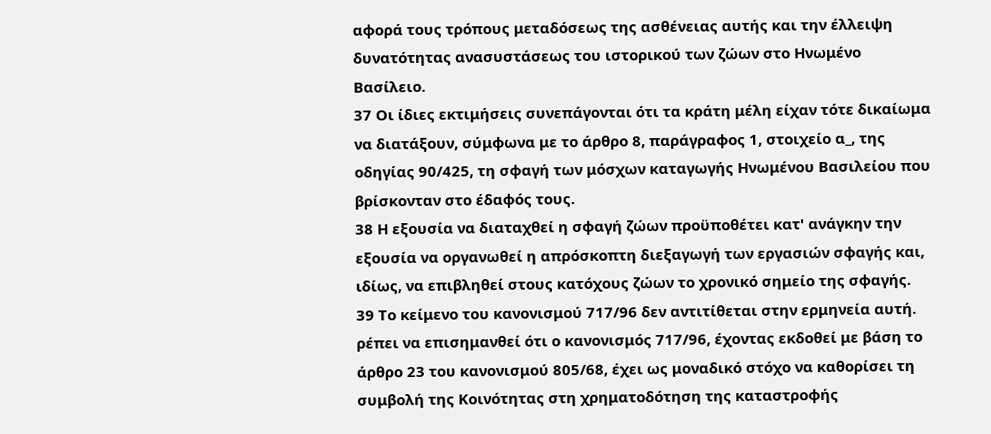αφορά τους τρόπους μεταδόσεως της ασθένειας αυτής και την έλλειψη δυνατότητας ανασυστάσεως του ιστορικού των ζώων στο Ηνωμένο Βασίλειο.
37 Οι ίδιες εκτιμήσεις συνεπάγονται ότι τα κράτη μέλη είχαν τότε δικαίωμα να διατάξουν, σύμφωνα με το άρθρο 8, παράγραφος 1, στοιχείο α_, της οδηγίας 90/425, τη σφαγή των μόσχων καταγωγής Ηνωμένου Βασιλείου που βρίσκονταν στο έδαφός τους.
38 Η εξουσία να διαταχθεί η σφαγή ζώων προϋποθέτει κατ' ανάγκην την εξουσία να οργανωθεί η απρόσκοπτη διεξαγωγή των εργασιών σφαγής και, ιδίως, να επιβληθεί στους κατόχους ζώων το χρονικό σημείο της σφαγής.
39 Το κείμενο του κανονισμού 717/96 δεν αντιτίθεται στην ερμηνεία αυτή. ρέπει να επισημανθεί ότι ο κανονισμός 717/96, έχοντας εκδοθεί με βάση το άρθρο 23 του κανονισμού 805/68, έχει ως μοναδικό στόχο να καθορίσει τη συμβολή της Κοινότητας στη χρηματοδότηση της καταστροφής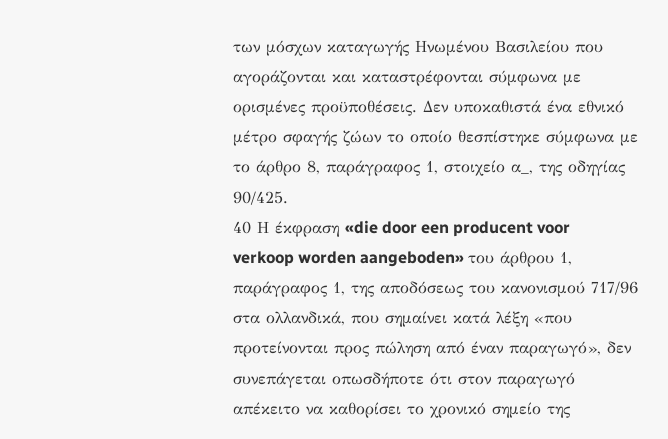των μόσχων καταγωγής Ηνωμένου Βασιλείου που αγοράζονται και καταστρέφονται σύμφωνα με ορισμένες προϋποθέσεις. Δεν υποκαθιστά ένα εθνικό μέτρο σφαγής ζώων το οποίο θεσπίστηκε σύμφωνα με το άρθρο 8, παράγραφος 1, στοιχείο α_, της οδηγίας 90/425.
40 Η έκφραση «die door een producent voor verkoop worden aangeboden» του άρθρου 1, παράγραφος 1, της αποδόσεως του κανονισμού 717/96 στα ολλανδικά, που σημαίνει κατά λέξη «που προτείνονται προς πώληση από έναν παραγωγό», δεν συνεπάγεται οπωσδήποτε ότι στον παραγωγό απέκειτο να καθορίσει το χρονικό σημείο της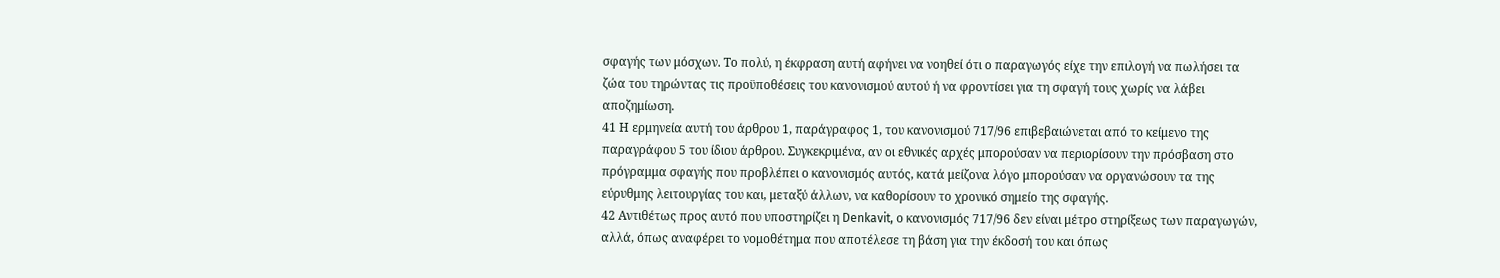σφαγής των μόσχων. Το πολύ, η έκφραση αυτή αφήνει να νοηθεί ότι ο παραγωγός είχε την επιλογή να πωλήσει τα ζώα του τηρώντας τις προϋποθέσεις του κανονισμού αυτού ή να φροντίσει για τη σφαγή τους χωρίς να λάβει αποζημίωση.
41 Η ερμηνεία αυτή του άρθρου 1, παράγραφος 1, του κανονισμού 717/96 επιβεβαιώνεται από το κείμενο της παραγράφου 5 του ίδιου άρθρου. Συγκεκριμένα, αν οι εθνικές αρχές μπορούσαν να περιορίσουν την πρόσβαση στο πρόγραμμα σφαγής που προβλέπει ο κανονισμός αυτός, κατά μείζονα λόγο μπορούσαν να οργανώσουν τα της εύρυθμης λειτουργίας του και, μεταξύ άλλων, να καθορίσουν το χρονικό σημείο της σφαγής.
42 Αντιθέτως προς αυτό που υποστηρίζει η Denkavit, ο κανονισμός 717/96 δεν είναι μέτρο στηρίξεως των παραγωγών, αλλά, όπως αναφέρει το νομοθέτημα που αποτέλεσε τη βάση για την έκδοσή του και όπως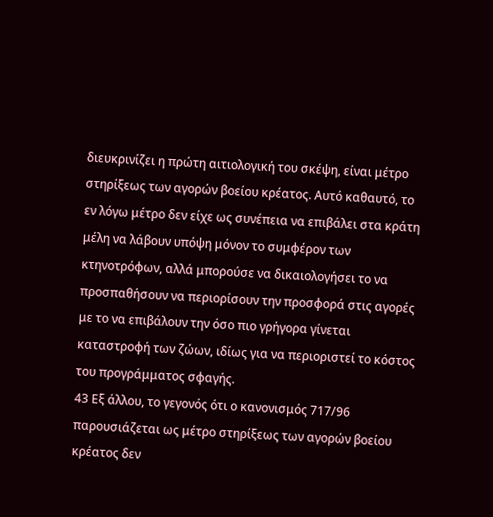διευκρινίζει η πρώτη αιτιολογική του σκέψη, είναι μέτρο στηρίξεως των αγορών βοείου κρέατος. Αυτό καθαυτό, το εν λόγω μέτρο δεν είχε ως συνέπεια να επιβάλει στα κράτη μέλη να λάβουν υπόψη μόνον το συμφέρον των κτηνοτρόφων, αλλά μπορούσε να δικαιολογήσει το να προσπαθήσουν να περιορίσουν την προσφορά στις αγορές με το να επιβάλουν την όσο πιο γρήγορα γίνεται καταστροφή των ζώων, ιδίως για να περιοριστεί το κόστος του προγράμματος σφαγής.
43 Εξ άλλου, το γεγονός ότι ο κανονισμός 717/96 παρουσιάζεται ως μέτρο στηρίξεως των αγορών βοείου κρέατος δεν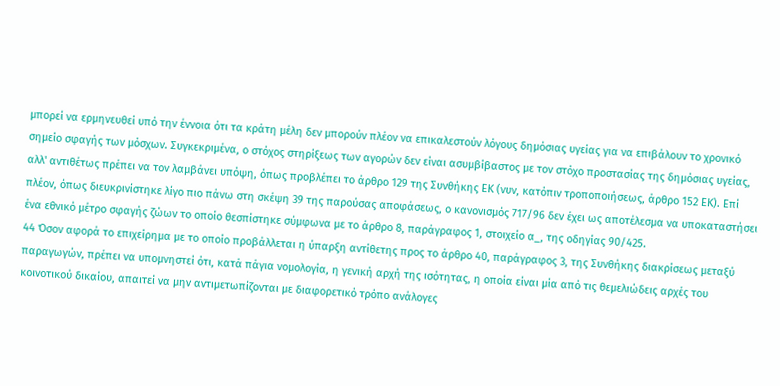μπορεί να ερμηνευθεί υπό την έννοια ότι τα κράτη μέλη δεν μπορούν πλέον να επικαλεστούν λόγους δημόσιας υγείας για να επιβάλουν το χρονικό σημείο σφαγής των μόσχων. Συγκεκριμένα, ο στόχος στηρίξεως των αγορών δεν είναι ασυμβίβαστος με τον στόχο προστασίας της δημόσιας υγείας, αλλ' αντιθέτως πρέπει να τον λαμβάνει υπόψη, όπως προβλέπει το άρθρο 129 της Συνθήκης ΕΚ (νυν, κατόπιν τροποποιήσεως, άρθρο 152 ΕΚ). Επί πλέον, όπως διευκρινίστηκε λίγο πιο πάνω στη σκέψη 39 της παρούσας αποφάσεως, ο κανονισμός 717/96 δεν έχει ως αποτέλεσμα να υποκαταστήσει ένα εθνικό μέτρο σφαγής ζώων το οποίο θεσπίστηκε σύμφωνα με το άρθρο 8, παράγραφος 1, στοιχείο α_, της οδηγίας 90/425.
44 Όσον αφορά το επιχείρημα με το οποίο προβάλλεται η ύπαρξη αντίθετης προς το άρθρο 40, παράγραφος 3, της Συνθήκης διακρίσεως μεταξύ παραγωγών, πρέπει να υπομνηστεί ότι, κατά πάγια νομολογία, η γενική αρχή της ισότητας, η οποία είναι μία από τις θεμελιώδεις αρχές του κοινοτικού δικαίου, απαιτεί να μην αντιμετωπίζονται με διαφορετικό τρόπο ανάλογες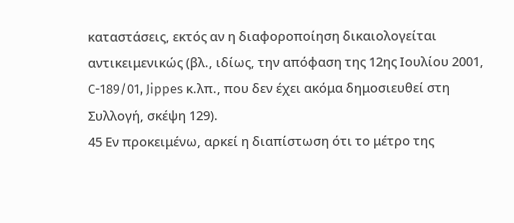καταστάσεις, εκτός αν η διαφοροποίηση δικαιολογείται αντικειμενικώς (βλ., ιδίως, την απόφαση της 12ης Ιουλίου 2001, C-189/01, Jippes κ.λπ., που δεν έχει ακόμα δημοσιευθεί στη Συλλογή, σκέψη 129).
45 Εν προκειμένω, αρκεί η διαπίστωση ότι το μέτρο της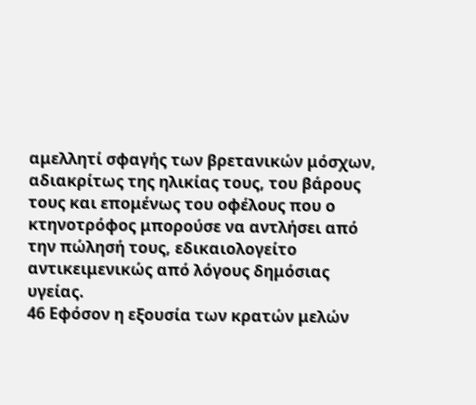αμελλητί σφαγής των βρετανικών μόσχων, αδιακρίτως της ηλικίας τους, του βάρους τους και επομένως του οφέλους που ο κτηνοτρόφος μπορούσε να αντλήσει από την πώλησή τους, εδικαιολογείτο αντικειμενικώς από λόγους δημόσιας υγείας.
46 Εφόσον η εξουσία των κρατών μελών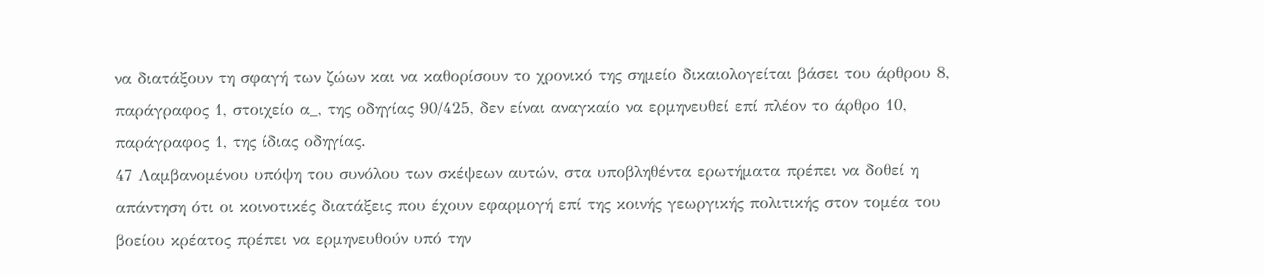να διατάξουν τη σφαγή των ζώων και να καθορίσουν το χρονικό της σημείο δικαιολογείται βάσει του άρθρου 8, παράγραφος 1, στοιχείο α_, της οδηγίας 90/425, δεν είναι αναγκαίο να ερμηνευθεί επί πλέον το άρθρο 10, παράγραφος 1, της ίδιας οδηγίας.
47 Λαμβανομένου υπόψη του συνόλου των σκέψεων αυτών, στα υποβληθέντα ερωτήματα πρέπει να δοθεί η απάντηση ότι οι κοινοτικές διατάξεις που έχουν εφαρμογή επί της κοινής γεωργικής πολιτικής στον τομέα του βοείου κρέατος πρέπει να ερμηνευθούν υπό την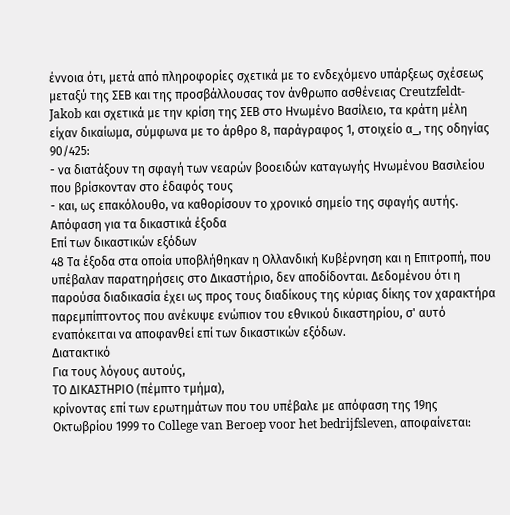έννοια ότι, μετά από πληροφορίες σχετικά με το ενδεχόμενο υπάρξεως σχέσεως μεταξύ της ΣΕΒ και της προσβάλλουσας τον άνθρωπο ασθένειας Creutzfeldt-Jakob και σχετικά με την κρίση της ΣΕΒ στο Ηνωμένο Βασίλειο, τα κράτη μέλη είχαν δικαίωμα, σύμφωνα με το άρθρο 8, παράγραφος 1, στοιχείο α_, της οδηγίας 90/425:
- να διατάξουν τη σφαγή των νεαρών βοοειδών καταγωγής Ηνωμένου Βασιλείου που βρίσκονταν στο έδαφός τους
- και, ως επακόλουθο, να καθορίσουν το χρονικό σημείο της σφαγής αυτής.
Απόφαση για τα δικαστικά έξοδα
Επί των δικαστικών εξόδων
48 Τα έξοδα στα οποία υποβλήθηκαν η Ολλανδική Κυβέρνηση και η Επιτροπή, που υπέβαλαν παρατηρήσεις στο Δικαστήριο, δεν αποδίδονται. Δεδομένου ότι η παρούσα διαδικασία έχει ως προς τους διαδίκους της κύριας δίκης τον χαρακτήρα παρεμπίπτοντος που ανέκυψε ενώπιον του εθνικού δικαστηρίου, σ' αυτό εναπόκειται να αποφανθεί επί των δικαστικών εξόδων.
Διατακτικό
Για τους λόγους αυτούς,
ΤΟ ΔΙΚΑΣΤΗΡΙΟ (πέμπτο τμήμα),
κρίνοντας επί των ερωτημάτων που του υπέβαλε με απόφαση της 19ης Οκτωβρίου 1999 το College van Beroep voor het bedrijfsleven, αποφαίνεται: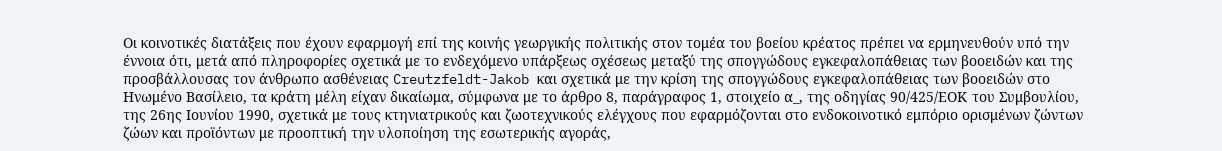Οι κοινοτικές διατάξεις που έχουν εφαρμογή επί της κοινής γεωργικής πολιτικής στον τομέα του βοείου κρέατος πρέπει να ερμηνευθούν υπό την έννοια ότι, μετά από πληροφορίες σχετικά με το ενδεχόμενο υπάρξεως σχέσεως μεταξύ της σπογγώδους εγκεφαλοπάθειας των βοοειδών και της προσβάλλουσας τον άνθρωπο ασθένειας Creutzfeldt-Jakob και σχετικά με την κρίση της σπογγώδους εγκεφαλοπάθειας των βοοειδών στο Ηνωμένο Βασίλειο, τα κράτη μέλη είχαν δικαίωμα, σύμφωνα με το άρθρο 8, παράγραφος 1, στοιχείο α_, της οδηγίας 90/425/ΕΟΚ του Συμβουλίου, της 26ης Ιουνίου 1990, σχετικά με τους κτηνιατρικούς και ζωοτεχνικούς ελέγχους που εφαρμόζονται στο ενδοκοινοτικό εμπόριο ορισμένων ζώντων ζώων και προϊόντων με προοπτική την υλοποίηση της εσωτερικής αγοράς,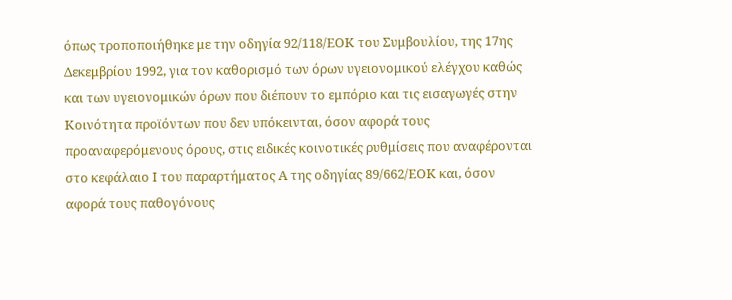όπως τροποποιήθηκε με την οδηγία 92/118/ΕΟΚ του Συμβουλίου, της 17ης Δεκεμβρίου 1992, για τον καθορισμό των όρων υγειονομικού ελέγχου καθώς και των υγειονομικών όρων που διέπουν το εμπόριο και τις εισαγωγές στην Κοινότητα προϊόντων που δεν υπόκεινται, όσον αφορά τους προαναφερόμενους όρους, στις ειδικές κοινοτικές ρυθμίσεις που αναφέρονται στο κεφάλαιο Ι του παραρτήματος Α της οδηγίας 89/662/ΕΟΚ και, όσον αφορά τους παθογόνους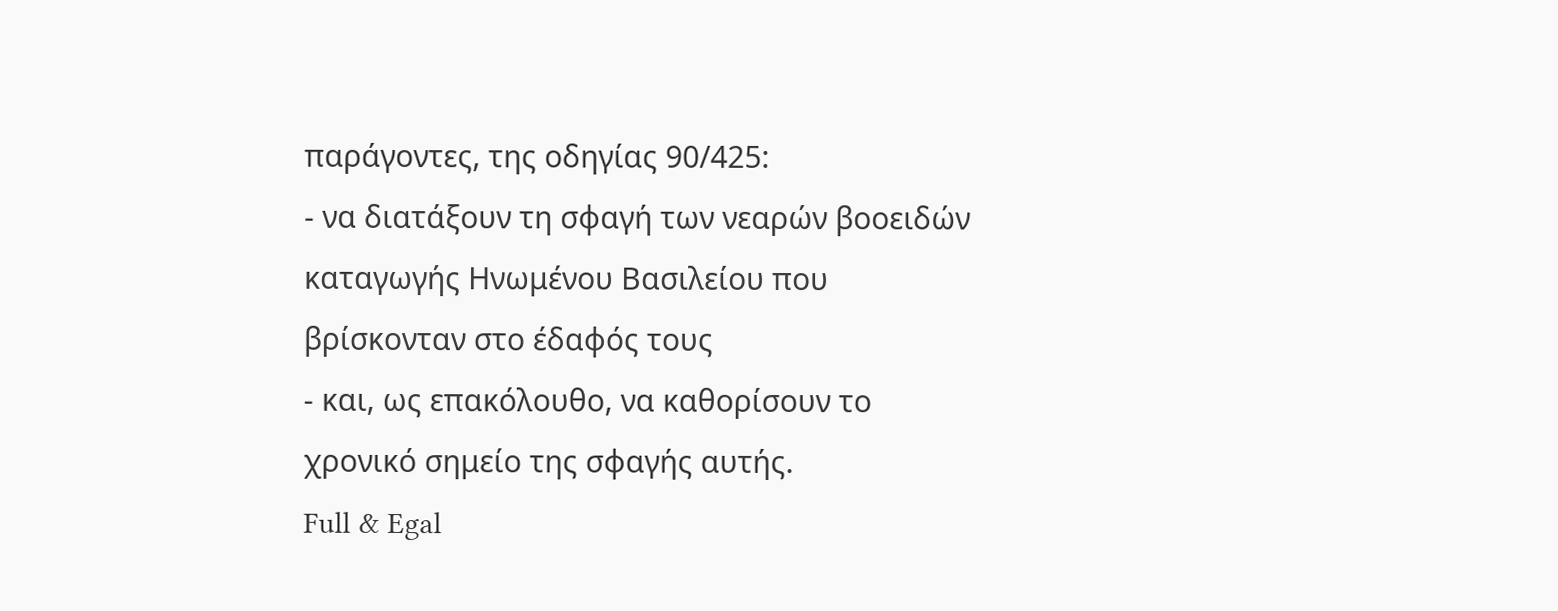παράγοντες, της οδηγίας 90/425:
- να διατάξουν τη σφαγή των νεαρών βοοειδών καταγωγής Ηνωμένου Βασιλείου που βρίσκονταν στο έδαφός τους
- και, ως επακόλουθο, να καθορίσουν το χρονικό σημείο της σφαγής αυτής.
Full & Egal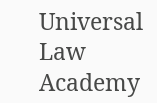Universal Law Academy